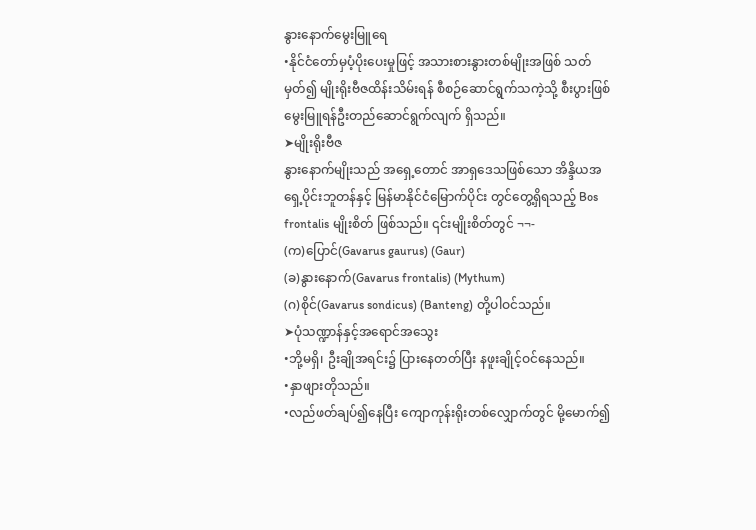နွားနောက်မွေးမြူရေ
•နိုင်ငံတော်မှပံ့ပိုးပေးမှုဖြင့် အသားစားနွားတစ်မျိုးအဖြစ် သတ်မှတ်၍ မျိုးရိုးဗီဇထိန်းသိမ်းရန် စီစဉ်ဆောင်ရွက်သကဲ့သို့ စီးပွားဖြစ်မွေးမြူရန်ဦးတည်ဆောင်ရွက်လျက် ရှိသည်။
➤မျိုးရိုးဗီဇ
နွားနောက်မျိုးသည် အရှေ့တောင် အာရှဒေသဖြစ်သော အိန္ဒိယအရှေ့ပိုင်းဘူတန်နှင့် မြန်မာနိုင်ငံမြောက်ပိုင်း တွင်တွေ့ရှိရသည့် Bos frontalis မျိုးစိတ် ဖြစ်သည်။ ၎င်းမျိုးစိတ်တွင် ¬¬-
(က)ပြောင်(Gavarus gaurus) (Gaur)
(ခ)နွားနောက်(Gavarus frontalis) (Mythum)
(ဂ)စိုင်(Gavarus sondicus) (Banteng) တို့ပါဝင်သည်။
➤ပုံသဏ္ဍာန်နှင့်အရောင်အသွေး
•ဘို့မရှိ၊ ဦးချိုအရင်း၌ ပြားနေတတ်ပြီး နဖူးချိုင့်ဝင်နေသည်။
•နှာဖျားတိုသည်။
•လည်ဖတ်ချပ်၍နေပြီး ကျောကုန်းရိုးတစ်လျှောက်တွင် မို့မောက်၍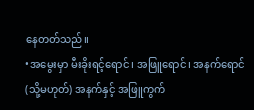နေတတ်သည်။
•အမွေးမှာ မီးခိုးရင့်ရောင်၊ အဖြူရောင်၊ အနက်ရောင် (သို့မဟုတ်) အနက်နှင့် အဖြူကွက်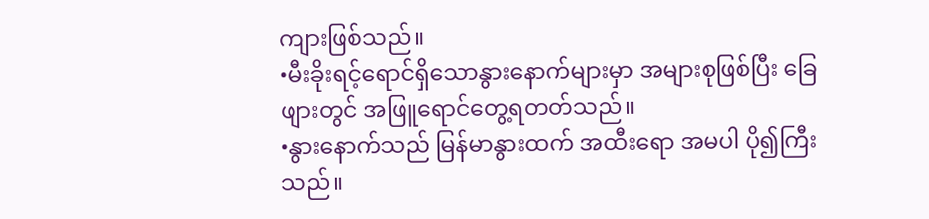ကျားဖြစ်သည်။
•မီးခိုးရင့်ရောင်ရှိသောနွားနောက်များမှာ အများစုဖြစ်ပြီး ခြေဖျားတွင် အဖြူရောင်တွေ့ရတတ်သည်။
•နွားနောက်သည် မြန်မာနွားထက် အထီးရော အမပါ ပို၍ကြီးသည်။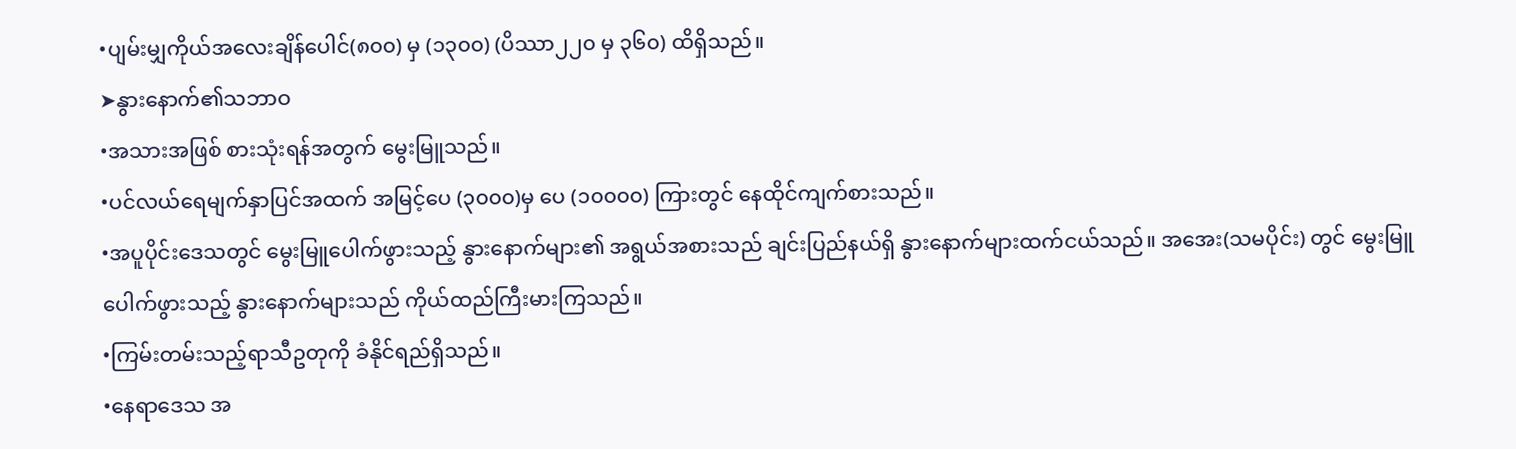•ပျမ်းမျှကိုယ်အလေးချိန်ပေါင်(၈၀၀) မှ (၁၃၀၀) (ပိဿာ၂၂၀ မှ ၃၆၀) ထိရှိသည်။
➤နွားနောက်၏သဘာဝ
•အသားအဖြစ် စားသုံးရန်အတွက် မွေးမြူသည်။
•ပင်လယ်ရေမျက်နှာပြင်အထက် အမြင့်ပေ (၃၀၀၀)မှ ပေ (၁၀၀၀၀) ကြားတွင် နေထိုင်ကျက်စားသည်။
•အပူပိုင်းဒေသတွင် မွေးမြူပေါက်ဖွားသည့် နွားနောက်များ၏ အရွယ်အစားသည် ချင်းပြည်နယ်ရှိ နွားနောက်များထက်ငယ်သည်။ အအေး(သမပိုင်း) တွင် မွေးမြူပေါက်ဖွားသည့် နွားနောက်များသည် ကိုယ်ထည်ကြီးမားကြသည်။
•ကြမ်းတမ်းသည့်ရာသီဥတုကို ခံနိုင်ရည်ရှိသည်။
•နေရာဒေသ အ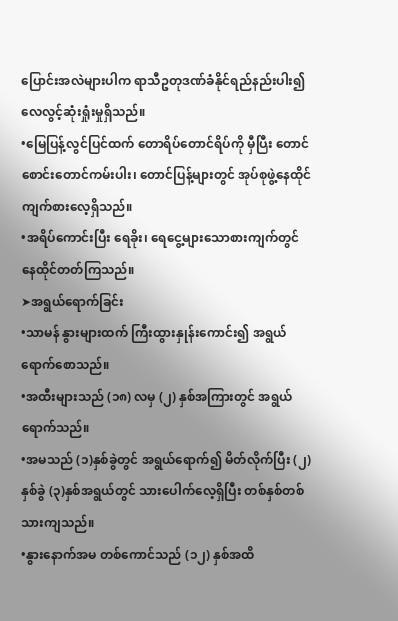ပြောင်းအလဲများပါက ရာသီဥတုဒဏ်ခံနိုင်ရည်နည်းပါး၍ လေလွင့်ဆုံးရှုံးမှုရှိသည်။
•မြေပြန့်လွင်ပြင်ထက် တောရိပ်တောင်ရိပ်ကို မှီပြီး တောင်စောင်းတောင်ကမ်းပါး၊ တောင်ပြန့်များတွင် အုပ်စုဖွဲ့နေထိုင်ကျက်စားလေ့ရှိသည်။
•အရိပ်ကောင်းပြီး ရေခိုး၊ ရေငွေ့များသောစားကျက်တွင် နေထိုင်တတ်ကြသည်။
➤အရွယ်ရောက်ခြင်း
•သာမန် နွားများထက် ကြီးထွားနှုန်းကောင်း၍ အရွယ်ရောက်စောသည်။
•အထီးများသည် (၁၈) လမှ (၂) နှစ်အကြားတွင် အရွယ်ရောက်သည်။
•အမသည် (၁)နှစ်ခွဲတွင် အရွယ်ရောက်၍ မိတ်လိုက်ပြီး (၂)နှစ်ခွဲ (၃)နှစ်အရွယ်တွင် သားပေါက်လေ့ရှိပြီး တစ်နှစ်တစ်သားကျသည်။
•နွားနောက်အမ တစ်ကောင်သည် (၁၂) နှစ်အထိ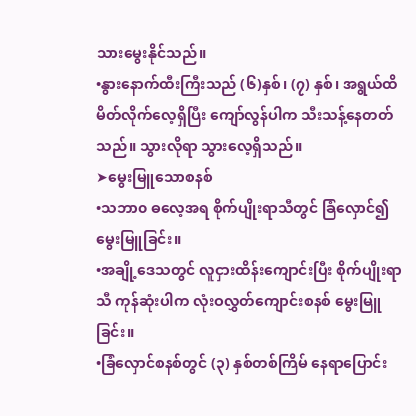သားမွေးနိုင်သည်။
•နွားနောက်ထီးကြီးသည် (၆)နှစ်၊ (၇) နှစ်၊ အရွယ်ထိ မိတ်လိုက်လေ့ရှိပြီး ကျော်လွန်ပါက သီးသန့်နေတတ်သည်။ သွားလိုရာ သွားလေ့ရှိသည်။
➤မွေးမြူသောစနစ်
•သဘာ၀ ဓလေ့အရ စိုက်ပျိုးရာသီတွင် ခြံလှောင်၍ မွေးမြူခြင်း။
•အချို့ဒေသတွင် လူငှားထိန်းကျောင်းပြီး စိုက်ပျိုးရာသီ ကုန်ဆုံးပါက လုံးဝလွှတ်ကျောင်းစနစ် မွေးမြူခြင်း။
•ခြံလှောင်စနစ်တွင် (၃) နှစ်တစ်ကြိမ် နေရာပြောင်း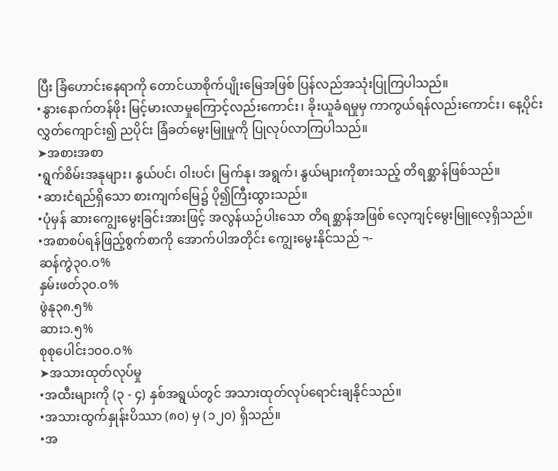ပြီး ခြံဟောင်းနေရာကို တောင်ယာစိုက်ပျိုးမြေအဖြစ် ပြန်လည်အသုံးပြုကြပါသည်။
•နွားနောက်တန်ဖိုး မြင့်မားလာမှုကြောင့်လည်းကောင်း၊ ခိုးယူခံရမှုမှ ကာကွယ်ရန်လည်းကောင်း၊ နေ့ပိုင်းလွှတ်ကျောင်း၍ ညပိုင်း ခြံခတ်မွေးမြူမှုကို ပြုလုပ်လာကြပါသည်။
➤အစားအစာ
•ရွက်စိမ်းအနုများ၊ နွယ်ပင်၊ ဝါးပင်၊ မြက်နု၊ အရွက်၊ နွယ်များကိုစားသည့် တိရစ္ဆာန်ဖြစ်သည်။
•ဆားငံရည်ရှိသော စားကျက်မြေ၌ ပို၍ကြီးထွားသည်။
•ပုံမှန် ဆားကျွေးမွေးခြင်းအားဖြင့် အလွန်ယဉ်ပါးသော တိရစ္ဆာန်အဖြစ် လေ့ကျင့်မွေးမြူလေ့ရှိသည်။
•အစာစပ်ရန်ဖြည့်စွက်စာကို အောက်ပါအတိုင်း ကျွေးမွေးနိုင်သည် ¬-
ဆန်ကွဲ၃၀.ဝ%
နှမ်းဖတ်၃၀.ဝ%
ဖွဲနု၃၈.၅%
ဆား၁.၅%
စုစုပေါင်း၁၀၀.ဝ%
➤အသားထုတ်လုပ်မှု
•အထီးများကို (၃ - ၄) နှစ်အရွယ်တွင် အသားထုတ်လုပ်ရောင်းချနိုင်သည်။
•အသားထွက်နှုန်းပိဿာ (၈၀) မှ (၁၂၀) ရှိသည်။
•အ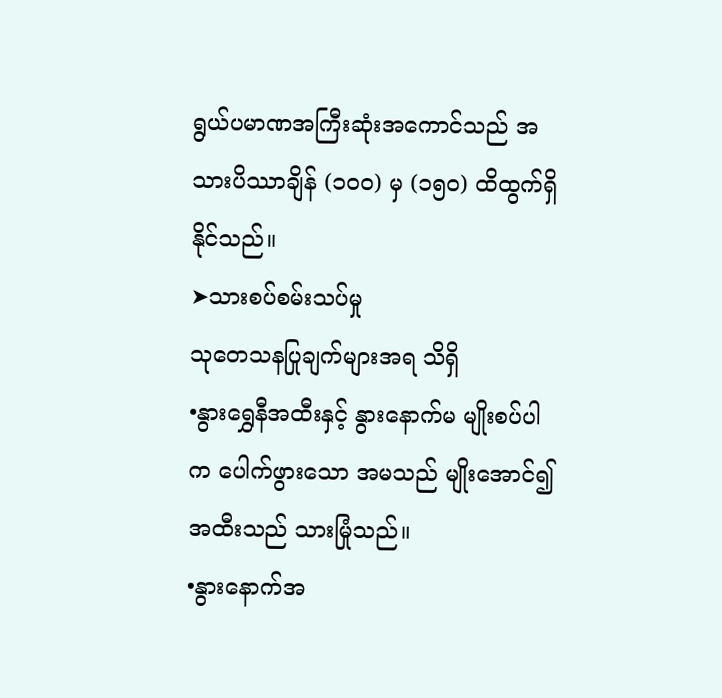ရွယ်ပမာဏအကြီးဆုံးအကောင်သည် အသားပိဿာချိန် (၁၀၀) မှ (၁၅၀) ထိထွက်ရှိနိုင်သည်။
➤သားစပ်စမ်းသပ်မှု
သုတေသနပြုချက်များအရ သိရှိ
•နွားရွှေနီအထီးနှင့် နွားနောက်မ မျိုးစပ်ပါက ပေါက်ဖွားသော အမသည် မျိုးအောင်၍ အထီးသည် သားမြုံသည်။
•နွားနောက်အ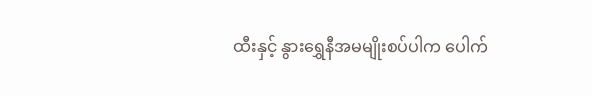ထီးနှင့် နွားရွှေနီအမမျိုးစပ်ပါက ပေါက်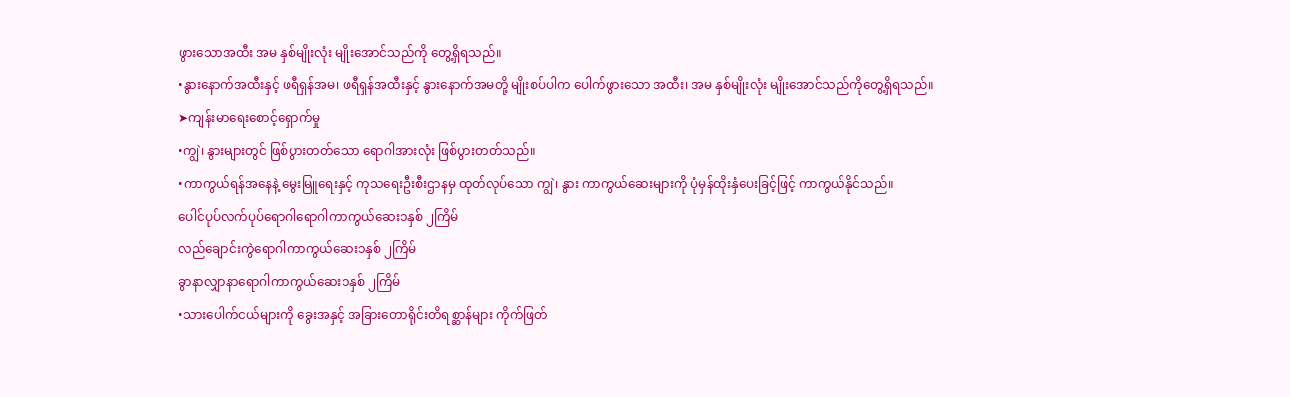ဖွားသောအထီး အမ နှစ်မျိုးလုံး မျိုးအောင်သည်ကို တွေ့ရှိရသည်။
•နွားနောက်အထီးနှင့် ဖရီရှန်အမ၊ ဖရီရှန်အထီးနှင့် နွားနောက်အမတို့ မျိုးစပ်ပါက ပေါက်ဖွားသော အထီး၊ အမ နှစ်မျိုးလုံး မျိုးအောင်သည်ကိုတွေ့ရှိရသည်။
➤ကျန်းမာရေးစောင့်ရှောက်မှု
•ကျွဲ၊ နွားများတွင် ဖြစ်ပွားတတ်သော ရောဂါအားလုံး ဖြစ်ပွားတတ်သည်။
•ကာကွယ်ရန်အနေနဲ့ မွေးမြူရေးနှင့် ကုသရေးဦးစီးဌာနမှ ထုတ်လုပ်သော ကျွဲ၊ နွား ကာကွယ်ဆေးများကို ပုံမှန်ထိုးနှံပေးခြင့်ဖြင့် ကာကွယ်နိုင်သည်။
ပေါင်ပုပ်လက်ပုပ်ရောဂါရောဂါကာကွယ်ဆေး၁နှစ် ၂ကြိမ်
လည်ချောင်းကွဲရောဂါကာကွယ်ဆေး၁နှစ် ၂ကြိမ်
ခွာနာလျှာနာရောဂါကာကွယ်ဆေး၁နှစ် ၂ကြိမ်
•သားပေါက်ငယ်များကို ခွေးအနှင့် အခြားတောရိုင်းတိရစ္ဆာန်များ ကိုက်ဖြတ်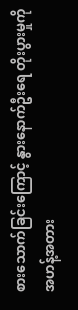စားသောက်ခြင်းကြောင့် နွားနောက်ဦးရေ တိုးပွားမှုကို အဟန့်အတား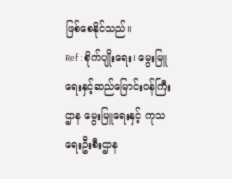ဖြစ်စေနိုင်သည်။
Ref : စိုက်ပျိုးရေး၊ မွေးမြူရေးနှင့်ဆည်မြောင်းဝန်ကြီးဌာန မွေးမြူရေးနှင့် ကုသရေးဦးစီးဌာန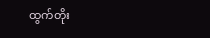ထွက်တိုး